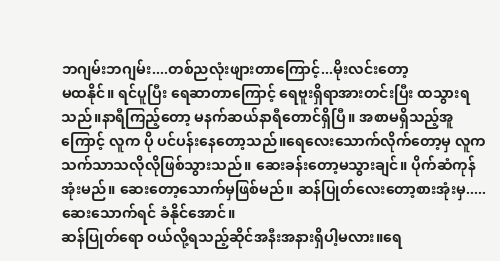ဘဂျမ်းဘဂျမ်း....တစ်ညလုံးဖျားတာကြောင့်...မိုးလင်းတော့
မထနိုင်။ ရင်ပူပြီး ရေဆာတာကြောင့် ရေဗူးရှိရာအားတင်းပြီး ထသွားရသည်။နာရီကြည့်တော့ မနက်ဆယ်နာရီတောင်ရှိပြီ။ အစာမရှိသည့်အူကြောင့် လူက ပို ပင်ပန်းနေတော့သည်။ရေလေးသောက်လိုက်တော့မှ လူက သက်သာသလိုလိုဖြစ်သွားသည်။ ဆေးခန်းတော့မသွားချင်။ ပိုက်ဆံကုန်အုံးမည်။ ဆေးတော့သောက်မှဖြစ်မည်။ ဆန်ပြုတ်လေးတော့စားအုံးမှ.....ဆေးသောက်ရင် ခံနိုင်အောင်။
ဆန်ပြုတ်ရော ဝယ်လို့ရသည့်ဆိုင်အနီးအနားရှိပါ့မလား။ရေ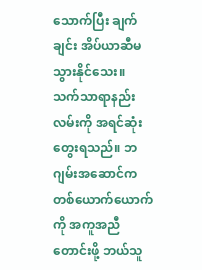သောက်ပြီး ချက်ချင်း အိပ်ယာဆီမသွားနိုင်သေး။
သက်သာရာနည်းလမ်းကို အရင်ဆုံးတွေးရသည်။ ဘဂျမ်းအဆောင်က တစ်ယောက်ယောက်ကို အကူအညီတောင်းဖို့ ဘယ်သူ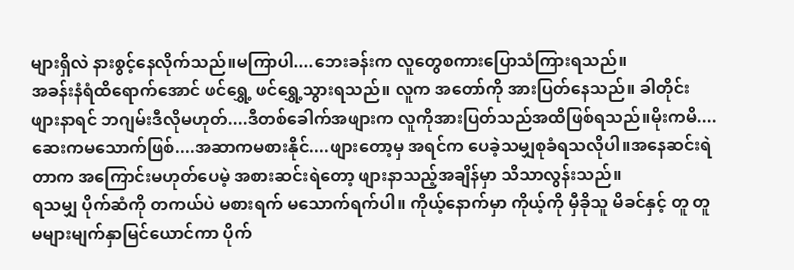များရှိလဲ နားစွင့်နေလိုက်သည်။မကြာပါ....ဘေးခန်းက လူတွေစကားပြောသံကြားရသည်။
အခန်းနံရံထိရောက်အောင် ဖင်ရွှေ့ ဖင်ရွှေ့သွားရသည်။ လူက အတော်ကို အားပြတ်နေသည်။ ခါတိုင်းဖျားနာရင် ဘဂျမ်းဒီလိုမဟုတ်....ဒီတစ်ခေါက်အဖျားက လူကိုအားပြတ်သည်အထိဖြစ်ရသည်။မိုးကမိ....ဆေးကမသောက်ဖြစ်....အဆာကမစားနိုင်....ဖျားတော့မှ အရင်က ပေခဲ့သမျှစုခံရသလိုပါ။အနေဆင်းရဲတာက အကြောင်းမဟုတ်ပေမဲ့ အစားဆင်းရဲတော့ ဖျားနာသည့်အချိန်မှာ သိသာလွန်းသည်။
ရသမျှ ပိုက်ဆံကို တကယ်ပဲ မစားရက် မသောက်ရက်ပါ။ ကိုယ့်နောက်မှာ ကိုယ့်ကို မှီခိုသူ မိခင်နှင့် တူ တူမများမျက်နှာမြင်ယောင်ကာ ပိုက်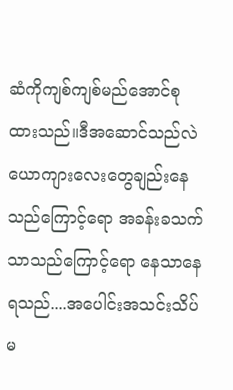ဆံကိုကျစ်ကျစ်မည်အောင်စုထားသည်။ဒီအဆောင်သည်လဲ ယောကျားလေးတွေချည်းနေသည်ကြောင့်ရော အခန်းခသက်သာသည်ကြောင့်ရော နေသာနေရသည်....အပေါင်းအသင်းသိပ်မ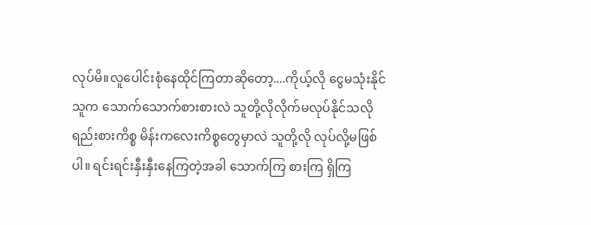လုပ်မိ။လူပေါင်းစုံနေထိုင်ကြတာဆိုတော့....ကိုယ့်လို ငွေမသုံးနိုင်သူက သောက်သောက်စားစားလဲ သူတို့လိုလိုက်မလုပ်နိုင်သလို ရည်းစားကိစ္စ မိန်းကလေးကိစ္စတွေမှာလဲ သူတို့လို လုပ်လို့မဖြစ်ပါ။ ရင်းရင်းနှီးနှီးနေကြတဲ့အခါ သောက်ကြ စားကြ ရှိကြ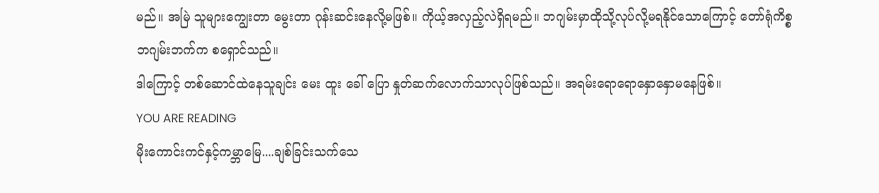မည်။ အမြဲ သူများကျွေးတာ မွေးတာ ဂုန်းဆင်းနေလို့မဖြစ်။ ကိုယ့်အလှည့်လဲရှိရမည်။ ဘဂျမ်းမှာထိုသို့လုပ်လို့မရနိုင်သောကြောင့် တော်ရုံကိစ္စ ဘဂျမ်းဘက်က စရှောင်သည်။
ဒါကြောင့် တစ်ဆောင်ထဲနေသူချင်း မေး ထူး ခေါ် ပြော နှုတ်ဆက်လောက်သာလုပ်ဖြစ်သည်။ အရမ်းရောရောနှောနှောမနေဖြစ်။
YOU ARE READING
မိုးကောင်းကင်နှင့်ကမ္ဘာမြေ....ချစ်ခြင်းသက်သေ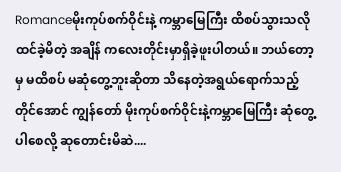Romanceမိုးကုပ်စက်ဝိုင်းနဲ့ ကမ္ဘာမြေကြီး ထိစပ်သွားသလိုထင်ခဲ့မိတဲ့ အချိန် ကလေးတိုင်းမှာရှိခဲ့ဖူးပါတယ်။ ဘယ်တော့မှ မထိစပ် မဆုံတွေ့ဘူးဆိုတာ သိနေတဲ့အရွယ်ရောက်သည့်တိုင်အောင် ကျွန်တော် မိုးကုပ်စက်ဝိုင်းနဲ့ကမ္ဘာမြေကြီး ဆုံတွေ့ပါစေလို့ ဆုတောင်းမိဆဲ....